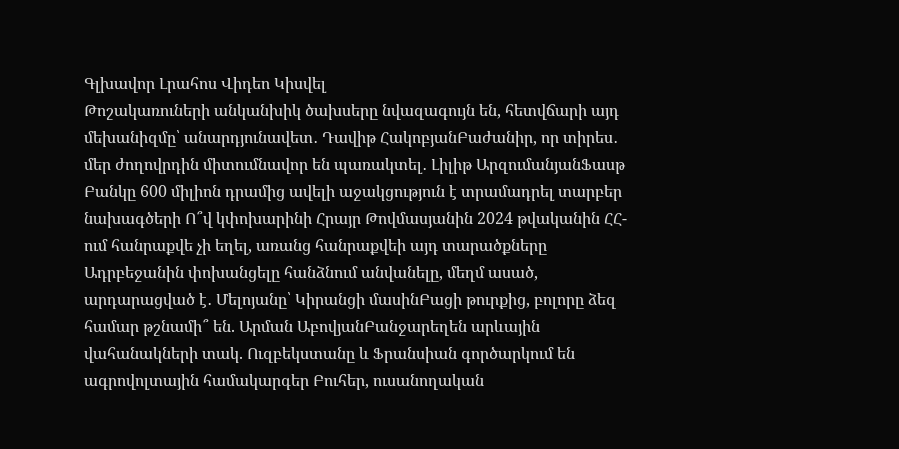Գլխավոր Լրահոս Վիդեո Կիսվել
Թոշակառուների անկանխիկ ծախսերը նվազագույն են, հետվճարի այդ մեխանիզմը՝ անարդյունավետ․ Դավիթ ՀակոբյանԲաժանիր, որ տիրես․ մեր ժողովրդին միտումնավոր են պառակտել․ Լիլիթ ԱրզումանյանՖասթ Բանկը 600 միլիոն դրամից ավելի աջակցություն է տրամադրել տարբեր նախագծերի Ո՞վ կփոխարինի Հրայր Թովմասյանին 2024 թվականին ՀՀ-ում հանրաքվե չի եղել, առանց հանրաքվեի այդ տարածքները Ադրբեջանին փոխանցելը հանձնում անվանելը, մեղմ ասած, արդարացված է․ Մելոյանը՝ Կիրանցի մասինԲացի թուրքից, բոլորը ձեզ համար թշնամի՞ են. Արման ԱբովյանԲանջարեղեն արևային վահանակների տակ. Ուզբեկստանը և Ֆրանսիան գործարկում են ագրովոլտային համակարգեր Բուհեր, ուսանողական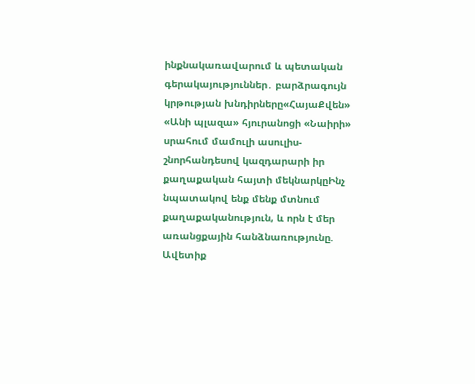ինքնակառավարում և պետական գերակայություններ․ բարձրագույն կրթության խնդիրները«ՀայաՔվեն» «Անի պլազա» հյուրանոցի «Նաիրի» սրահում մամուլի ասուլիս-շնորհանդեսով կազդարարի իր քաղաքական հայտի մեկնարկըԻնչ նպատակով ենք մենք մտնում քաղաքականություն, և որն է մեր առանցքային հանձնառությունը. Ավետիք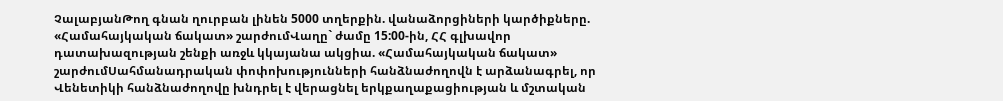ՉալաբյանԹող գնան ղուրբան լինեն 5000 տղերքին. վանաձորցիների կարծիքները. «Համահայկական ճակատ» շարժումՎաղը` ժամը 15:00-ին, ՀՀ գլխավոր դատախազության շենքի առջև կկայանա ակցիա. «Համահայկական ճակատ» շարժումՍահմանադրական փոփոխությունների հանձնաժողովն է արձանագրել, որ Վենետիկի հանձնաժողովը խնդրել է վերացնել երկքաղաքացիության և մշտական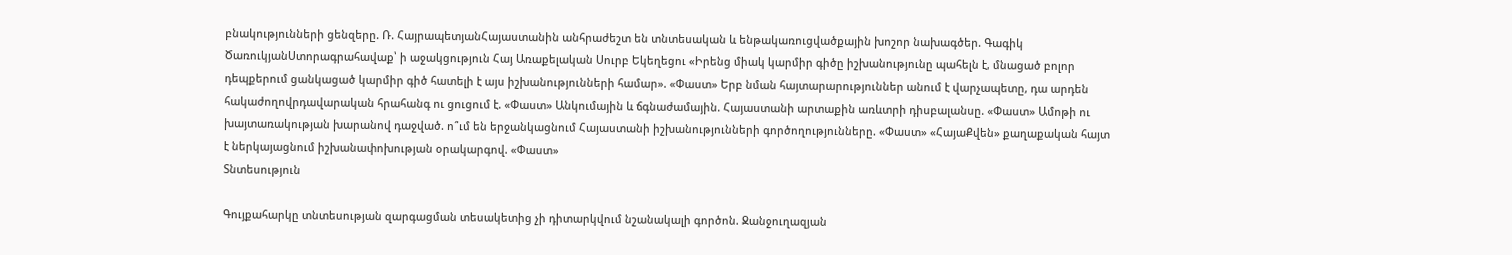բնակությունների ցենզերը. Ռ. ՀայրապետյանՀայաստանին անհրաժեշտ են տնտեսական և ենթակառուցվածքային խոշոր նախագծեր. Գագիկ ԾառուկյանՍտորագրահավաք՝ ի աջակցություն Հայ Առաքելական Սուրբ Եկեղեցու «Իրենց միակ կարմիր գիծը իշխանությունը պահելն է, մնացած բոլոր դեպքերում ցանկացած կարմիր գիծ հատելի է այս իշխանությունների համար». «Փաստ» Երբ նման հայտարարություններ անում է վարչապետը, դա արդեն հակաժողովրդավարական հրահանգ ու ցուցում է. «Փաստ» Անկումային և ճգնաժամային. Հայաստանի արտաքին առևտրի դիսբալանսը. «Փաստ» Ամոթի ու խայտառակության խարանով դաջված. ո՞ւմ են երջանկացնում Հայաստանի իշխանությունների գործողությունները. «Փաստ» «ՀայաՔվեն» քաղաքական հայտ է ներկայացնում իշխանափոխության օրակարգով. «Փաստ»
Տնտեսություն

Գույքահարկը տնտեսության զարգացման տեսակետից չի դիտարկվում նշանակալի գործոն. Ջանջուղազյան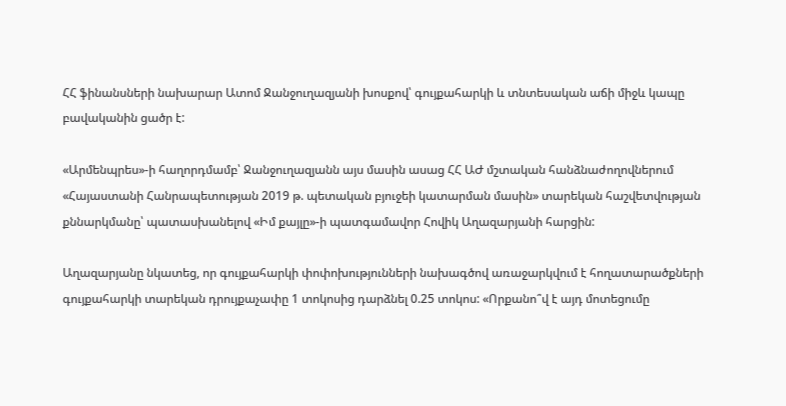ՀՀ ֆինանսների նախարար Ատոմ Ջանջուղազյանի խոսքով՝ գույքահարկի և տնտեսական աճի միջև կապը բավականին ցածր է:

«Արմենպրես»-ի հաղորդմամբ՝ Ջանջուղազյանն այս մասին ասաց ՀՀ ԱԺ մշտական հանձնաժողովներում «Հայաստանի Հանրապետության 2019 թ. պետական բյուջեի կատարման մասին» տարեկան հաշվետվության քննարկմանը՝ պատասխանելով «Իմ քայլը»-ի պատգամավոր Հովիկ Աղազարյանի հարցին:

Աղազարյանը նկատեց, որ գույքահարկի փոփոխությունների նախագծով առաջարկվում է հողատարածքների գույքահարկի տարեկան դրույքաչափը 1 տոկոսից դարձնել 0.25 տոկոս: «Որքանո՞վ է այդ մոտեցումը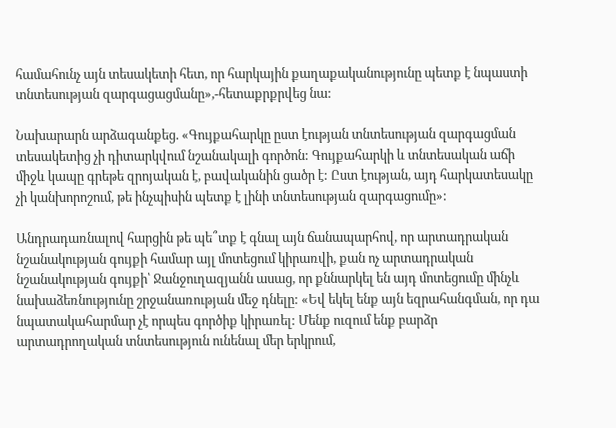համահունչ այն տեսակետի հետ, որ հարկային քաղաքականությունը պետք է նպաստի տնտեսության զարգացացմանը»,-հետաքրքրվեց նա:

Նախարարն արձագանքեց. «Գույքահարկը ըստ էության տնտեսության զարգացման տեսակետից չի դիտարկվում նշանակալի գործոն: Գույքահարկի և տնտեսական աճի միջև կապը գրեթե զրոյական է, բավականին ցածր է: Ըստ էության, այդ հարկատեսակը չի կանխորոշում, թե ինչպիսին պետք է լինի տնտեսության զարգացումը»:

Անդրադառնալով հարցին թե պե՞տք է գնալ այն ճանապարհով, որ արտադրական նշանակության գույքի համար այլ մոտեցում կիրառվի, քան ոչ արտադրական նշանակության գույքի՝ Ջանջուղազյանն ասաց, որ քննարկել են այդ մոտեցումը մինչև նախաձեռնությունը շրջանառության մեջ դնելը: «Եվ եկել ենք այն եզրահանգման, որ դա նպատակահարմար չէ որպես գործիք կիրառել: Մենք ուզում ենք բարձր արտադրողական տնտեսություն ունենալ մեր երկրում,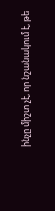ինչը միշտ չէ, որ նշանակում է, թե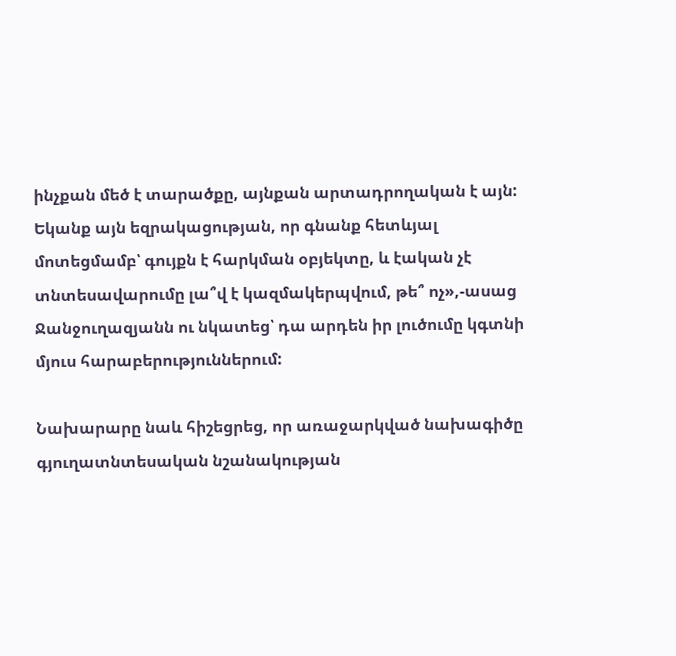ինչքան մեծ է տարածքը, այնքան արտադրողական է այն: Եկանք այն եզրակացության, որ գնանք հետևյալ մոտեցմամբ՝ գույքն է հարկման օբյեկտը, և էական չէ տնտեսավարումը լա՞վ է կազմակերպվում, թե՞ ոչ»,-ասաց Ջանջուղազյանն ու նկատեց՝ դա արդեն իր լուծումը կգտնի մյուս հարաբերություններում:

Նախարարը նաև հիշեցրեց, որ առաջարկված նախագիծը գյուղատնտեսական նշանակության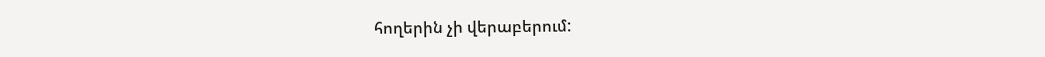հողերին չի վերաբերում: